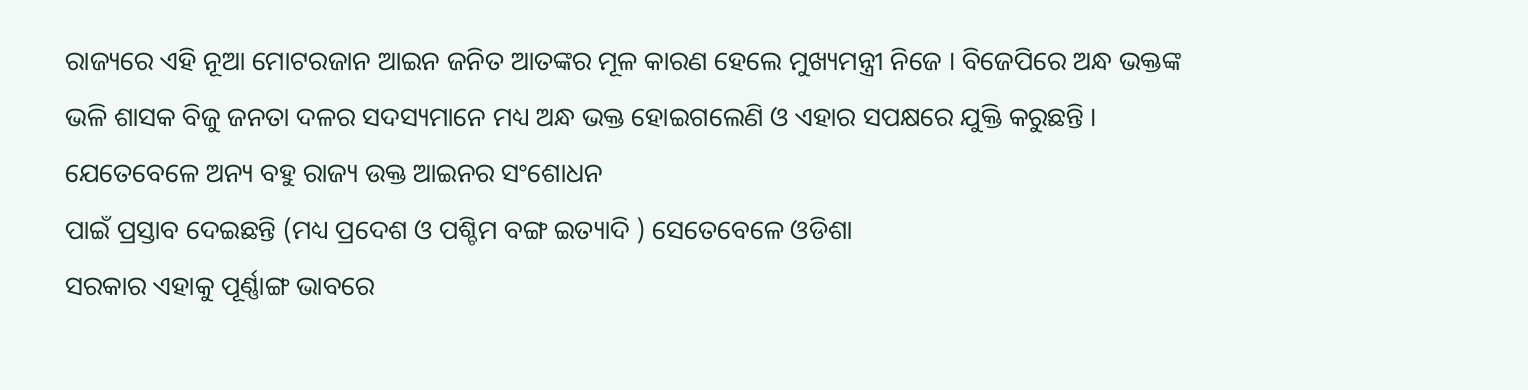ରାଜ୍ୟରେ ଏହି ନୂଆ ମୋଟରଜାନ ଆଇନ ଜନିତ ଆତଙ୍କର ମୂଳ କାରଣ ହେଲେ ମୁଖ୍ୟମନ୍ତ୍ରୀ ନିଜେ । ବିଜେପିରେ ଅନ୍ଧ ଭକ୍ତଙ୍କ ଭଳି ଶାସକ ବିଜୁ ଜନତା ଦଳର ସଦସ୍ୟମାନେ ମଧ୍ୟ ଅନ୍ଧ ଭକ୍ତ ହୋଇଗଲେଣି ଓ ଏହାର ସପକ୍ଷରେ ଯୁକ୍ତି କରୁଛନ୍ତି । ଯେତେବେଳେ ଅନ୍ୟ ବହୁ ରାଜ୍ୟ ଉକ୍ତ ଆଇନର ସଂଶୋଧନ
ପାଇଁ ପ୍ରସ୍ତାବ ଦେଇଛନ୍ତି (ମଧ୍ୟ ପ୍ରଦେଶ ଓ ପଶ୍ଚିମ ବଙ୍ଗ ଇତ୍ୟାଦି ) ସେତେବେଳେ ଓଡିଶା
ସରକାର ଏହାକୁ ପୂର୍ଣ୍ଣାଙ୍ଗ ଭାବରେ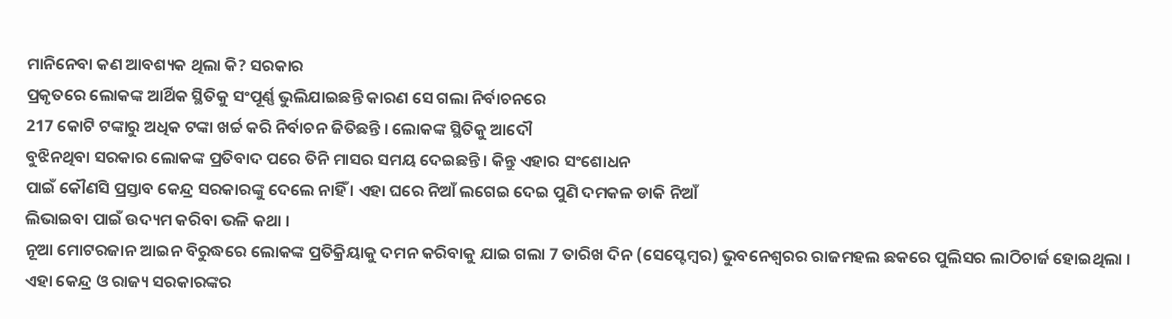ମାନିନେବା କଣ ଆବଶ୍ୟକ ଥିଲା କି? ସରକାର
ପ୍ରକୃତରେ ଲୋକଙ୍କ ଆର୍ଥିକ ସ୍ଥିତିକୁ ସଂପୂର୍ଣ୍ଣ ଭୁଲିଯାଇଛନ୍ତି କାରଣ ସେ ଗଲା ନିର୍ବାଚନରେ
217 କୋଟି ଟଙ୍କାରୁ ଅଧିକ ଟଙ୍କା ଖର୍ଚ୍ଚ କରି ନିର୍ବାଚନ ଜିତିଛନ୍ତି । ଲୋକଙ୍କ ସ୍ଥିତିକୁ ଆଦୌ
ବୁଝିନଥିବା ସରକାର ଲୋକଙ୍କ ପ୍ରତିବାଦ ପରେ ତିନି ମାସର ସମୟ ଦେଇଛନ୍ତି । କିନ୍ତୁ ଏହାର ସଂଶୋଧନ
ପାଇଁ କୌଣସି ପ୍ରସ୍ତାବ କେନ୍ଦ୍ର ସରକାରଙ୍କୁ ଦେଲେ ନାହିଁ । ଏହା ଘରେ ନିଆଁ ଲଗେଇ ଦେଇ ପୁଣି ଦମକଳ ଡାକି ନିଆଁ
ଲିଭାଇବା ପାଇଁ ଉଦ୍ୟମ କରିବା ଭଳି କଥା ।
ନୂଆ ମୋଟରଜାନ ଆଇନ ବିରୁଦ୍ଧରେ ଲୋକଙ୍କ ପ୍ରତିକ୍ରିୟାକୁ ଦମନ କରିବାକୁ ଯାଇ ଗଲା 7 ତାରିଖ ଦିନ (ସେପ୍ଟେମ୍ବର) ଭୁବନେଶ୍ବରର ରାଜମହଲ ଛକରେ ପୁଲିସର ଲାଠିଚାର୍ଜ ହୋଇଥିଲା । ଏହା କେନ୍ଦ୍ର ଓ ରାଜ୍ୟ ସରକାରଙ୍କର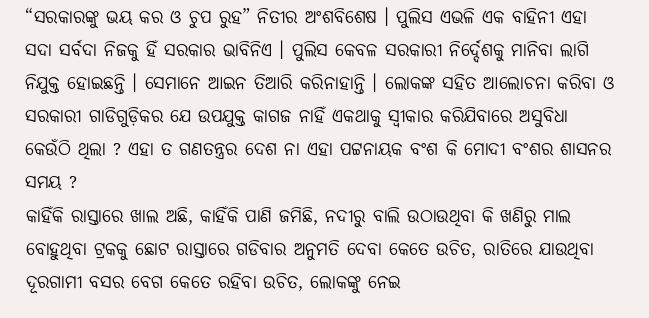“ସରକାରଙ୍କୁ ଭୟ କର ଓ ଚୁପ ରୁହ” ନିତୀର ଅଂଶବିଶେଷ । ପୁଲିସ ଏଭଳି ଏକ ବାହିନୀ ଏହା ସଦା ସର୍ବଦା ନିଜକୁ ହିଁ ସରକାର ଭାବିନିଏ । ପୁଲିସ କେବଳ ସରକାରୀ ନିର୍ଦ୍ଦେଶକୁ ମାନିବା ଲାଗି ନିଯୁକ୍ତ ହୋଇଛନ୍ତି । ସେମାନେ ଆଇନ ତିଆରି କରିନାହାନ୍ତି । ଲୋକଙ୍କ ସହିତ ଆଲୋଚନା କରିବା ଓ ସରକାରୀ ଗାଡିଗୁଡ଼ିକର ଯେ ଉପଯୁକ୍ତ କାଗଜ ନାହିଁ ଏକଥାକୁ ସ୍ଵୀକାର କରିଯିବାରେ ଅସୁବିଧା କେଉଁଠି ଥିଲା ? ଏହା ତ ଗଣତନ୍ତ୍ରର ଦେଶ ନା ଏହା ପଟ୍ଟନାୟକ ବଂଶ କି ମୋଦୀ ବଂଶର ଶାସନର ସମୟ ?
କାହିଁକି ରାସ୍ତାରେ ଖାଲ ଅଛି, କାହିଁକି ପାଣି ଜମିଛି, ନଦୀରୁ ବାଲି ଉଠାଉଥିବା କି ଖଣିରୁ ମାଲ ବୋହୁଥିବା ଟ୍ରକକୁ ଛୋଟ ରାସ୍ତାରେ ଗଡିବାର ଅନୁମତି ଦେବା କେତେ ଉଚିତ, ରାତିରେ ଯାଉଥିବା ଦୂରଗାମୀ ବସର ବେଗ କେତେ ରହିବା ଉଚିତ, ଲୋକଙ୍କୁ ନେଇ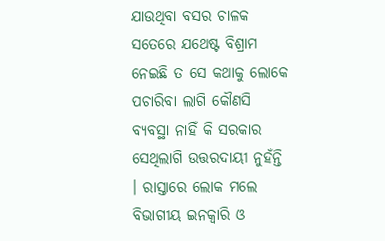ଯାଉଥିବା ବସର ଚାଳକ ସତେରେ ଯଥେଷ୍ଟ ବିଶ୍ରାମ ନେଇଛି ତ ସେ କଥାକୁ ଲୋକେ ପଚାରିବା ଲାଗି କୌଣସି ବ୍ୟବସ୍ଥା ନାହିଁ କି ସରକାର ସେଥିଲାଗି ଉତ୍ତରଦାୟୀ ନୁହଁନ୍ତି । ରାସ୍ତାରେ ଲୋକ ମଲେ ବିଭାଗୀୟ ଇନକ୍ଵାରି ଓ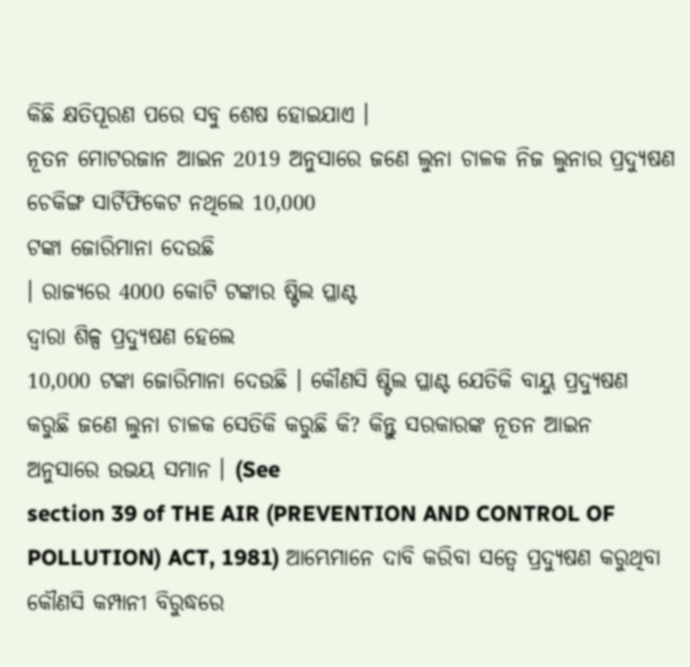କିଛି କ୍ଷତିପୂରଣ ପରେ ସବୁ ଶେଷ ହୋଇଯାଏ ।
ନୂତନ ମୋଟରଜାନ ଆଇନ 2019 ଅନୁସାରେ ଜଣେ ଲୁନା ଚାଳକ ନିଜ ଲୁନାର ପ୍ରଦ୍ଯୁଷଣ ଚେକିଙ୍ଗ ସାର୍ଟିଫିକେଟ ନଥିଲେ 10,000
ଟଙ୍କା ଜୋରିମାନା ଦେଉଛି
। ରାଜ୍ୟରେ 4000 କୋଟି ଟଙ୍କାର ଷ୍ଟିଲ ପ୍ଳାଣ୍ଟ
ଦ୍ଵାରା ଶିଳ୍ପ ପ୍ରଦ୍ଯୁଷଣ ହେଲେ
10,000 ଟଙ୍କା ଜୋରିମାନା ଦେଉଛି । କୌଣସି ଷ୍ଟିଲ ପ୍ଳାଣ୍ଟ ଯେତିକି ବାୟୁ ପ୍ରଦ୍ୟୁଷଣ
କରୁଛି ଜଣେ ଲୁନା ଚାଳକ ସେତିକି କରୁଛି କି? କିନ୍ତୁ ସରକାରଙ୍କ ନୂତନ ଆଇନ
ଅନୁସାରେ ଉଭୟ ସମାନ । (See
section 39 of THE AIR (PREVENTION AND CONTROL OF POLLUTION) ACT, 1981) ଆମ୍ଭେମାନେ ଦାବି କରିବା ସତ୍ବେ ପ୍ରଦ୍ଯୁଷଣ କରୁଥିବା କୌଣସି କମ୍ପାନୀ ବିରୁଦ୍ଧରେ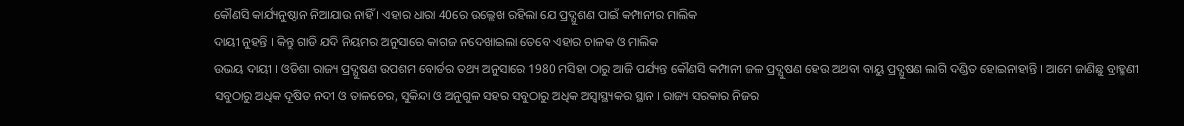କୌଣସି କାର୍ଯ୍ୟନୁଷ୍ଠାନ ନିଆଯାଉ ନାହିଁ । ଏହାର ଧାରା 40ରେ ଉଲ୍ଲେଖ ରହିଲା ଯେ ପ୍ରଦ୍ଯୁଶଣ ପାଇଁ କମ୍ପାନୀର ମାଲିକ
ଦାୟୀ ନୁହନ୍ତି । କିନ୍ତୁ ଗାଡି ଯଦି ନିୟମର ଅନୁସାରେ କାଗଜ ନଦେଖାଇଲା ତେବେ ଏହାର ଚାଳକ ଓ ମାଲିକ
ଉଭୟ ଦାୟୀ । ଓଡିଶା ରାଜ୍ୟ ପ୍ରଦ୍ଯୁଷଣ ଉପଶମ ବୋର୍ଡର ତଥ୍ୟ ଅନୁସାରେ 1980 ମସିହା ଠାରୁ ଆଜି ପର୍ଯ୍ୟନ୍ତ କୌଣସି କମ୍ପାନୀ ଜଳ ପ୍ରଦ୍ଯୁଷଣ ହେଉ ଅଥବା ବାୟୁ ପ୍ରଦ୍ଯୁଷଣ ଲାଗି ଦଣ୍ଡିତ ହୋଇନାହାନ୍ତି । ଆମେ ଜାଣିଛୁ ବ୍ରାହ୍ମଣୀ ସବୁଠାରୁ ଅଧିକ ଦୂଷିତ ନଦୀ ଓ ତାଳଚେର, ସୁକିନ୍ଦା ଓ ଅନୁଗୁଳ ସହର ସବୁଠାରୁ ଅଧିକ ଅସ୍ଵାସ୍ଥ୍ୟକର ସ୍ଥାନ । ରାଜ୍ୟ ସରକାର ନିଜର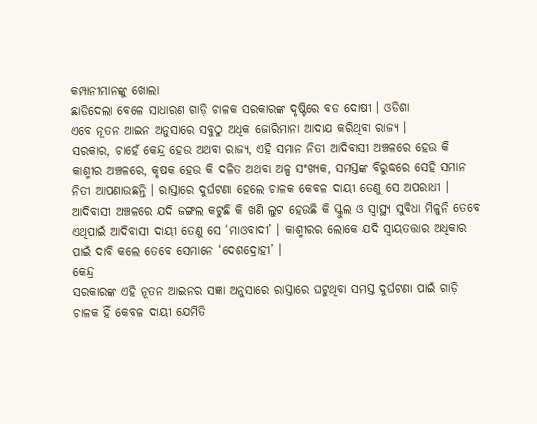କମ୍ପାନୀମାନଙ୍କୁ ଖୋଲା
ଛାଡିଦେଲା ବେଳେ ସାଧାରଣ ଗାଡ଼ି ଚାଳକ ସରକାରଙ୍କ ଦୃଷ୍ଟିରେ ବଡ ଦୋଷୀ । ଓଡିଶା
ଏବେ ନୂତନ ଆଇନ ଅନୁସାରେ ସବୁଠୁ ଅଧିକ ଜୋରିମାନା ଆଦାଯ କରିଥିବା ରାଜ୍ୟ ।
ସରକାର, ଚାହେଁ କେନ୍ଦ୍ର ହେଉ ଅଥବା ରାଜ୍ୟ, ଏହି ସମାନ ନିତୀ ଆଦିବାସୀ ଅଞ୍ଚଳରେ ହେଉ କି କାଶ୍ମୀର ଅଞ୍ଚଳରେ, କୃଷକ ହେଉ କି ଦଳିତ ଅଥବା ଅଳ୍ପ ସଂଖ୍ୟକ, ସମସ୍ତଙ୍କ ବିରୁଦ୍ଧରେ ସେହି ସମାନ ନିତୀ ଆପଣାଉଛନ୍ତି । ରାସ୍ତାରେ ଦୁର୍ଘଟଣା ହେଲେ ଚାଳକ କେବଳ ଦାୟୀ ତେଣୁ ସେ ଅପରାଧୀ । ଆଦିବାସୀ ଅଞ୍ଚଳରେ ଯଦି ଜଙ୍ଗଲ କଟୁଛି କି ଖଣି ଲୁଟ ହେଉଛି କି ସ୍କୁଲ ଓ ସ୍ୱାସ୍ଥ୍ୟ ସୁବିଧା ମିଳୁନି ତେବେ ଏଥିପାଇଁ ଆଦିବାସୀ ଦାୟୀ ତେଣୁ ସେ ‘ମାଓବାଦୀ’ । କାଶ୍ମୀରର ଲୋକେ ଯଦି ସ୍ୱାୟତତ୍ତାର ଅଧିକାର ପାଇଁ ଦାବି କଲେ ତେବେ ସେମାନେ ‘ଦେଶଦ୍ରୋହୀ’ ।
କେନ୍ଦ୍ର
ସରକାରଙ୍କ ଏହି ନୂତନ ଆଇନର ସଜ୍ଞା ଅନୁସାରେ ରାସ୍ତାରେ ଘଟୁଥିବା ସମସ୍ତ ଦୁର୍ଘଟଣା ପାଇଁ ଗାଡ଼ି
ଚାଳକ ହିଁ କେବଳ ଦାୟୀ ଯେମିତି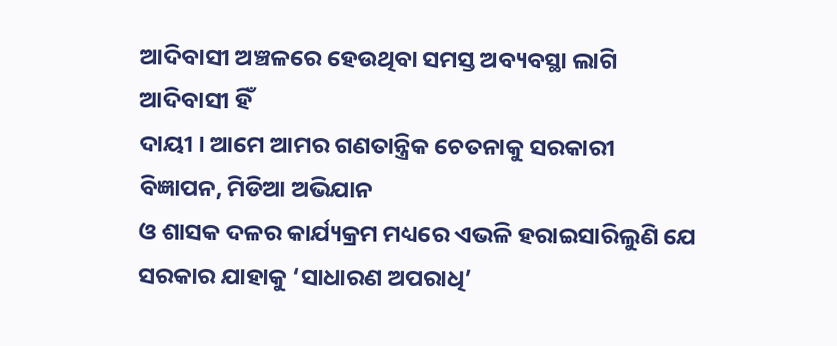ଆଦିବାସୀ ଅଞ୍ଚଳରେ ହେଉଥିବା ସମସ୍ତ ଅବ୍ୟବସ୍ଥା ଲାଗି ଆଦିବାସୀ ହିଁ
ଦାୟୀ । ଆମେ ଆମର ଗଣତାନ୍ତ୍ରିକ ଚେତନାକୁ ସରକାରୀ ବିଜ୍ଞାପନ, ମିଡିଆ ଅଭିଯାନ
ଓ ଶାସକ ଦଳର କାର୍ଯ୍ୟକ୍ରମ ମଧ୍ୟରେ ଏଭଳି ହରାଇସାରିଲୁଣି ଯେ ସରକାର ଯାହାକୁ ‘ସାଧାରଣ ଅପରାଧି’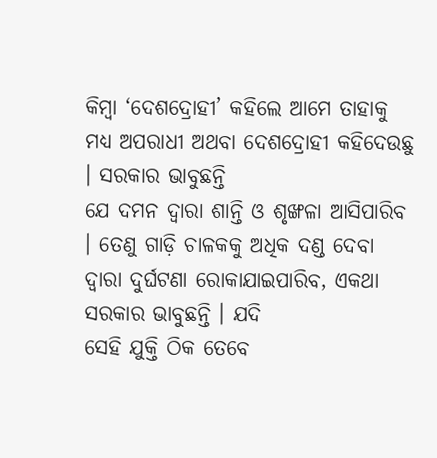କିମ୍ବା ‘ଦେଶଦ୍ରୋହୀ’ କହିଲେ ଆମେ ତାହାକୁ ମଧ୍ୟ ଅପରାଧୀ ଅଥବା ଦେଶଦ୍ରୋହୀ କହିଦେଉଛୁ । ସରକାର ଭାବୁଛନ୍ତି
ଯେ ଦମନ ଦ୍ଵାରା ଶାନ୍ତି ଓ ଶୃଙ୍ଖଳା ଆସିପାରିବ । ତେଣୁ ଗାଡ଼ି ଚାଳକକୁ ଅଧିକ ଦଣ୍ଡ ଦେବା
ଦ୍ଵାରା ଦୁର୍ଘଟଣା ରୋକାଯାଇପାରିବ, ଏକଥା ସରକାର ଭାବୁଛନ୍ତି । ଯଦି
ସେହି ଯୁକ୍ତି ଠିକ ତେବେ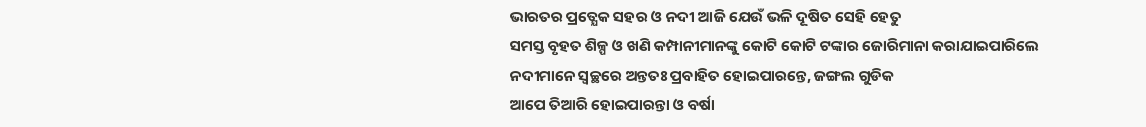ଭାରତର ପ୍ରତ୍ଯେକ ସହର ଓ ନଦୀ ଆଜି ଯେଉଁ ଭଳି ଦୂଷିତ ସେହି ହେତୁ
ସମସ୍ତ ବୃହତ ଶିଳ୍ପ ଓ ଖଣି କମ୍ପାନୀମାନଙ୍କୁ କୋଟି କୋଟି ଟଙ୍କାର ଜୋରିମାନା କରାଯାଇପାରିଲେ
ନଦୀମାନେ ସ୍ବଚ୍ଛରେ ଅନ୍ତତଃ ପ୍ରବାହିତ ହୋଇପାରନ୍ତେ, ଜଙ୍ଗଲ ଗୁଡିକ
ଆପେ ତିଆରି ହୋଇପାରନ୍ତା ଓ ବର୍ଷା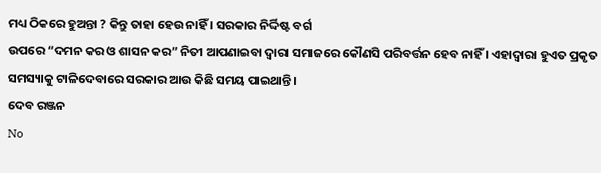ମଧ୍ୟ ଠିକରେ ହୁଅନ୍ତା ? କିନ୍ତୁ ତାହା ହେଉ ନାହିଁ । ସରକାର ନିର୍ଦ୍ଦିଷ୍ଟ ବର୍ଗ
ଉପରେ “ଦମନ କର ଓ ଶାସନ କର” ନିତୀ ଆପଣାଇବା ଦ୍ଵାରା ସମାଜରେ କୌଣସି ପରିବର୍ତ୍ତନ ହେବ ନାହିଁ । ଏହାଦ୍ବାରା ହୁଏତ ପ୍ରକୃତ ସମସ୍ୟାକୁ ଟାଳିଦେବାରେ ସରକାର ଆଉ କିଛି ସମୟ ପାଇଥାନ୍ତି ।
ଦେବ ରଞ୍ଜନ
No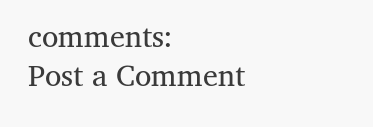comments:
Post a Comment